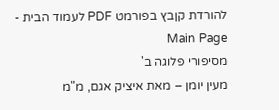להורדת קןבץ בפורמט PDF לעמוד הבית - Main Page
מסיפורי פלוגה ב'
מעין יומן – מאת איציק אגם, מ"מ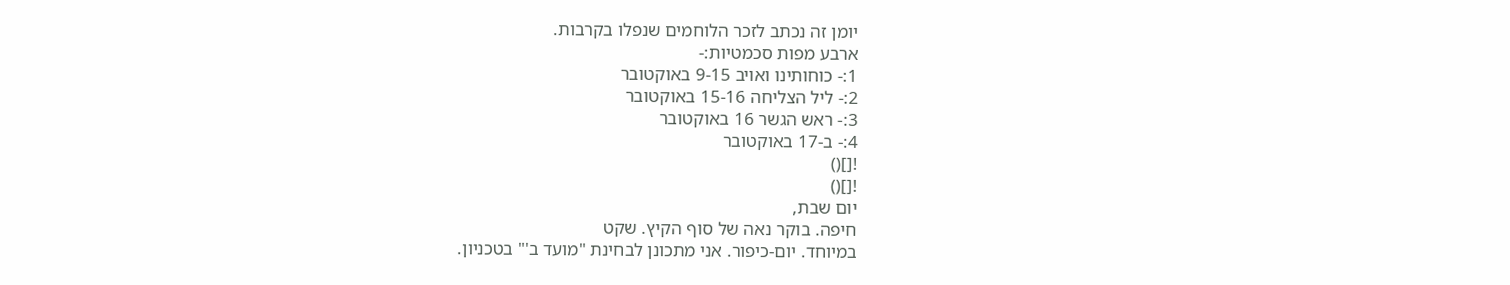יומן זה נכתב לזכר הלוחמים שנפלו בקרבות.
ארבע מפות סכמטיות:-
1:- כוחותינו ואויב 9-15 באוקטובר
2:- ליל הצליחה 15-16 באוקטובר
3:- ראש הגשר 16 באוקטובר
4:- ב-17 באוקטובר
![]()
![]()
יום שבת,
חיפה. בוקר נאה של סוף הקיץ. שקט
במיוחד. יום-כיפור. אני מתכונן לבחינת "מועד ב'" בטכניון.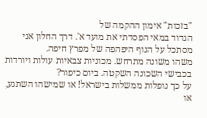"בזכות" אימון ההקמה של
הגדוד במאי הפסדתי את מועד א'. דרך החלון אני מסתכל על הנוף היפהפה של מפרץ חיפה.
משהו משונה מתרחש. מכוניות צבאיות עולות ויורדות בכבישי השכונה השקטה. ביום כיפור?
על כך נופלות ממשלות בישראל! או שמישהו השתגע, או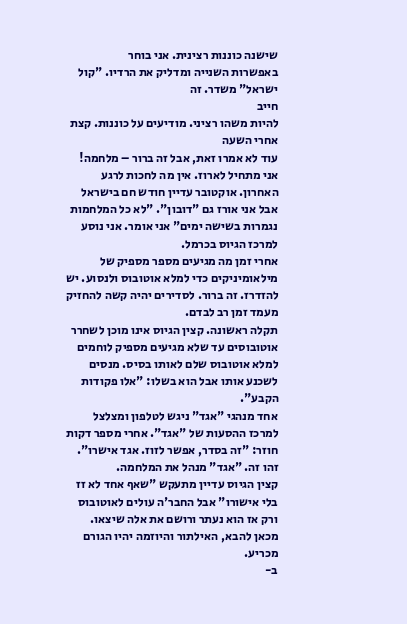שישנה כוננות רצינית. אני בוחר
באפשרות השנייה ומדליק את הרדיו. "קול ישראל" משדר. זה
חייב
להיות משהו רציני. מודיעים על כוננות. קצת אחרי השעה
עוד לא אמרו זאת, אבל זה ברור – מלחמה!
אני מתחיל לארוז. אין מה לחכות לרגע האחרון. אוקטובר עדיין חודש חם בישראל אבל אני אורז גם "דובון". "לא כל המלחמות נגמרות בשישה ימים" אני אומר. אני נוסע למרכז הגיוס בכרמל.
אחרי זמן מה מגיעים מספר מספיק של מילאומיניקים כדי למלא אוטובוס ולנסוע. יש להזדרז. זה ברור. לסדירים יהיה קשה להחזיק מעמד זמן רב לבדם.
תקלה ראשונה. קצין הגיוס אינו מוכן לשחרר אוטובוסים עד שלא מגיעים מספיק לוחמים למלא אוטובוס שלם לאותו בסיס. מנסים לשכנע אותו אבל הוא בשלו: "אלו פקודות הקבע".
אחד מנהגי "אגד" ניגש לטלפון ומצלצל למרכז ההסעות של "אגד". אחרי מספר דקות חוזר: "זה בסדר, אפשר לזוז. אגד אישרו". זהו זה. "אגד" מנהל את המלחמה.
קצין הגיוס עדיין מתעקש "שאף אחד לא זז בלי אישורו" אבל החבר'ה עולים לאוטובוס ורק אז הוא נעתר ורושם את אלה שיצאו. מכאן להבא, האילתור והיוזמה יהיו הגורם מכריע.
ב-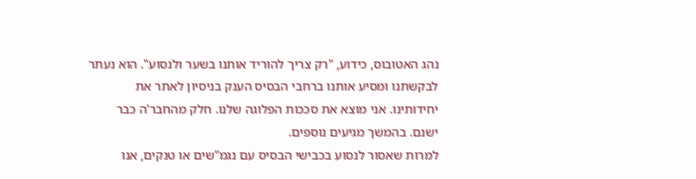נהג האטובוס, כידוע, "רק צריך להוריד אותנו בשער ולנסוע". הוא נעתר לבקשתנו ומסיע אותנו ברחבי הבסיס הענק בניסיון לאתר את יחידותינו. אני מוצא את סככות הפלוגה שלנו. חלק מהחבר'ה כבר ישנם. בהמשך מגיעים נוספים.
למרות שאסור לנסוע בכבישי הבסיס עם נגמ"שים או טנקים, אנו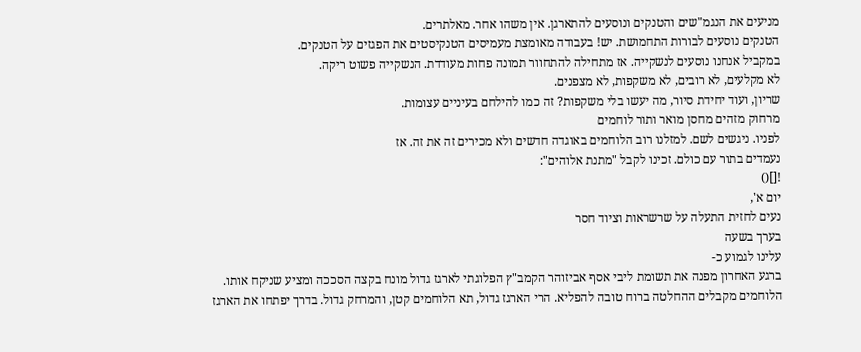מניעים את הנגמ"שים והטנקים ונוסעים להתארגן. אין משהו אחר. מאלתרים.
הטנקים נוסעים לבורות התחמושת. יש! בעבודה מאומצת מעמיסים הטנקיסטים את הפגזים על הטנקים.
במקביל אנחנו נוסעים לנשקייה. אז מתחילה להתחוור תמונה פחות מעודדת. הנשקייה פשוט ריקה.
לא מקלעים, לא רובים, לא משקפות, לא מצפנים.
שריון, ועוד יחידת סיור, מה יעשו בלי משקפות? זה כמו להילחם בעיניים עצומות.
מרחוק מזהים מחסן מואר ותור לוחמים
לפניו. ניגשים לשם. למזלנו רוב הלוחמים באוגדה חדשים ולא מכירים זה את זה. אז
נעמדים בתור עם כולם. זכינו לקבל "מתנת אלוהים":
![]()
יום א',
נעים לחזית התעלה על שרשראות וציוד חסר
בערך בשעה
עלינו לגמוע כ-
ברגע האחרון מפנה את תשומת ליבי אסף אביזוהר הקמב"ץ הפלוגתי לארגז גדול מונח בקצה הסככה ומציע שניקח אותו. הלוחמים מקבלים ההחלטה ברוח טובה להפליא. הרי הארגז גדול, תא הלוחמים קטן, והמרחק גדול. בדרך יפתחו את הארגז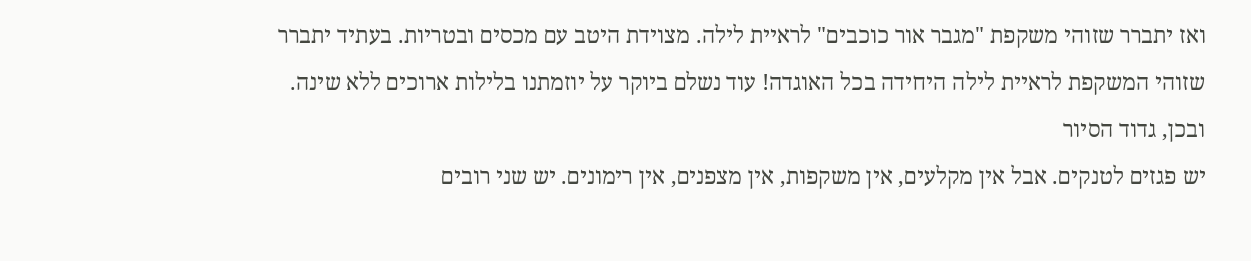ואז יתברר שזוהי משקפת "מגבר אור כוכבים" לראיית לילה. מצוידת היטב עם מכסים ובטריות. בעתיד יתברר שזוהי המשקפת לראיית לילה היחידה בכל האוגדה! עוד נשלם ביוקר על יוזמתנו בלילות ארוכים ללא שינה.
ובכן, גדוד הסיור
יש פגזים לטנקים. אבל אין מקלעים, אין משקפות, אין מצפנים, אין רימונים. יש שני רובים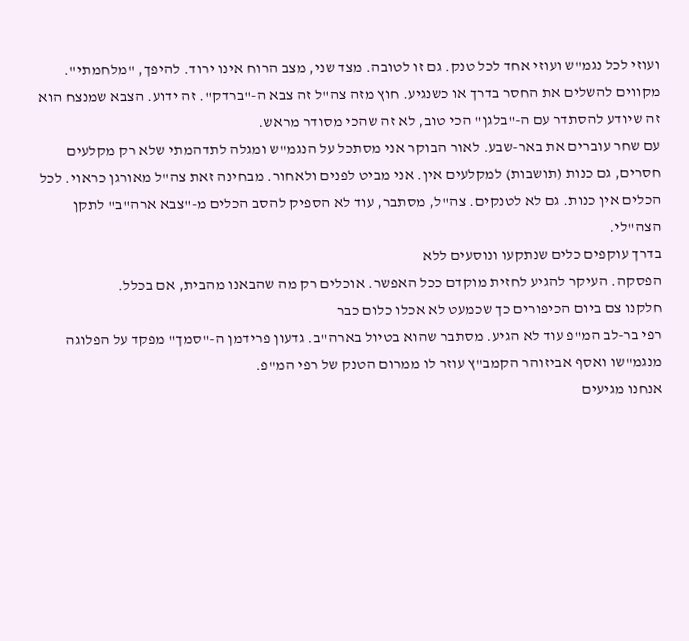ועוזי לכל נגמ"ש ועוזי אחד לכל טנק. גם זו לטובה. מצד שני, מצב הרוח אינו ירוד. להיפך, "מלחמתי". מקווים להשלים את החסר בדרך או כשנגיע. חוץ מזה צה"ל זה צבא ה-"ברדק". זה ידוע. הצבא שמנצח הוא זה שיודע להסתדר עם ה-"בלגן" הכי טוב, לא זה שהכי מסודר מראש.
עם שחר עוברים את באר-שבע. לאור הבוקר אני מסתכל על הנגמ"ש ומגלה לתדהמתי שלא רק מקלעים חסרים, גם כנות (תושבות) למקלעים אין. אני מביט לפנים ולאחור. מבחינה זאת צה"ל מאורגן כראוי. לכל הכלים אין כנות. גם לא לטנקים. צה"ל, מסתבר, עוד לא הספיק להסב הכלים מ-"צבא ארה"ב" לתקן הצה"לי.
בדרך עוקפים כלים שנתקעו ונוסעים ללא
הפסקה. העיקר להגיע לחזית מוקדם ככל האפשר. אוכלים רק מה שהבאנו מהבית, אם בכלל.
חלקנו צם ביום הכיפורים כך שכמעט לא אכלו כלום כבר
רפי בר-לב המ"פ עוד לא הגיע. מסתבר שהוא בטיול בארה"ב. גדעון פרידמן ה-"סמך" מפקד על הפלוגה מנגמ"שו ואסף אביזוהר הקמב"ץ עוזר לו ממרום הטנק של רפי המ"פ.
אנחנו מגיעים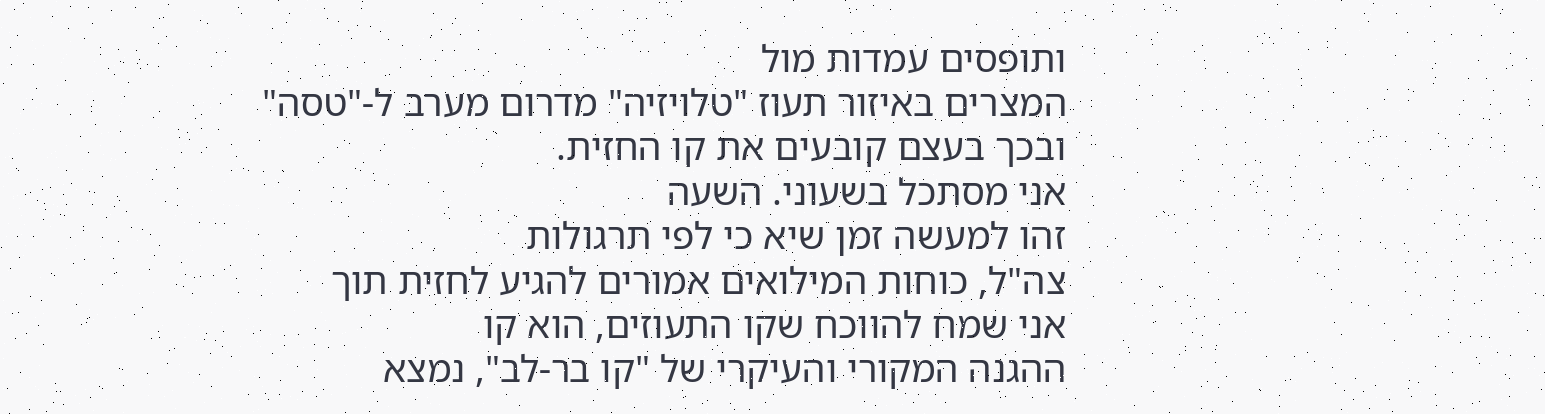ותופסים עמדות מול
המצרים באיזור תעוז "טלויזיה" מדרום מערב ל-"טסה" ובכך בעצם קובעים את קו החזית.
אני מסתכל בשעוני. השעה
זהו למעשה זמן שיא כי לפי תרגולות
צה"ל, כוחות המילואים אמורים להגיע לחזית תוך
אני שמח להווכח שקו התעוזים, הוא קו
ההגנה המקורי והעיקרי של "קו בר-לב", נמצא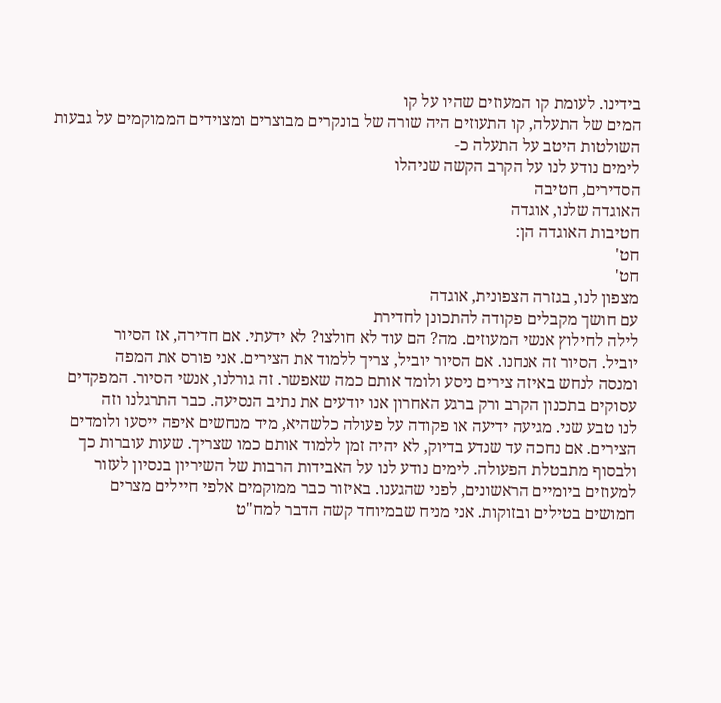בידינו. לעומת קו המעוזים שהיו על קו
המים של התעלה, קו התעוזים היה שורה של בונקרים מבוצרים ומצוידים הממוקמים על גבעות
השולטות היטב על התעלה כ-
לימים נודע לנו על הקרב הקשה שניהלו
הסדירים, חטיבה
האוגדה שלנו, אוגדה
חטיבות האוגדה הן:
חט'
חט'
מצפון לנו, בגזרה הצפונית, אוגדה
עם חושך מקבלים פקודה להתכונן לחדירת
לילה לחילוץ אנשי המעוזים. מה? הם עוד לא חולצו? לא ידעתי. אם חדירה, אז הסיור
יוביל. הסיור זה אנחנו. אם הסיור יוביל, צריך ללמוד את הצירים. אני פורס את המפה
ומנסה לנחש באיזה צירים ניסע ולומד אותם כמה שאפשר. זה גורלנו, אנשי הסיור. המפקדים
עסוקים בתכנון הקרב ורק ברגע האחרון אנו יודעים את נתיב הנסיעה. כבר התרגלנו וזה
לנו טבע שני. מגיעה ידיעה או פקודה על פעולה כלשהיא, מיד מנחשים איפה ייסעו ולומדים
הצירים. אם נחכה עד שנדע בדיוק, לא יהיה זמן ללמוד אותם כמו שצריך. שעות עוברות כך
ולבסוף מתבטלת הפעולה. לימים נודע לנו על האבידות הרבות של השיריון בנסיון לעזור
למעוזים ביומיים הראשונים, לפני שהגענו. באיזור כבר ממוקמים אלפי חיילים מצרים
חמושים בטילים ובזוקות. אני מניח שבמיוחד קשה הדבר למח"ט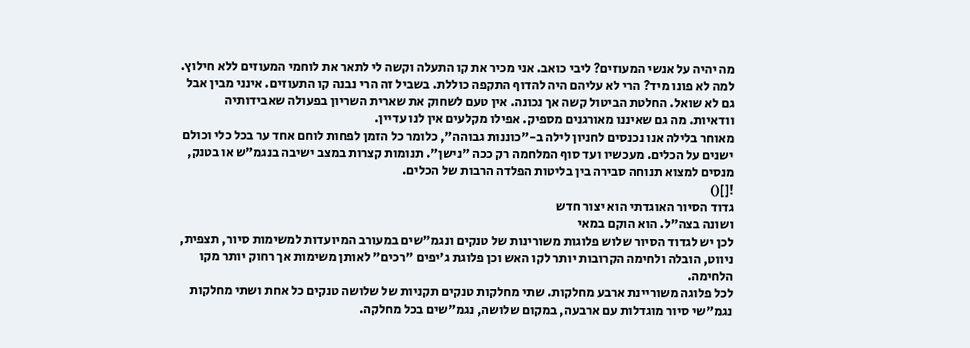מה יהיה על אנשי המעוזים? ליבי כואב. אני מכיר את קו התעלה וקשה לי לתאר את לוחמי המעוזים ללא חילוץ. למה לא פונו מיד? הרי לא עליהם היה להדוף התקפה כוללת. בשביל זה הרי נבנה קו התעוזים. אינני מבין אבל גם לא שואל. החלטת הביטול קשה אך נכונה. אין טעם לשחוק את שארית השריון בפעולה שאבידותיה וודאיות. מה גם שאיננו מאורגנים מספיק. אפילו מקלעים אין לנו עדיין.
מאוחר בלילה אנו נכנסים לחניון לילה ב-"כוננות גבוהה", כלומר כל הזמן לפחות לוחם אחד ער בכל כלי וכולם ישנים על הכלים. מעכשיו ועד סוף המלחמה רק ככה "נישן". תנומות קצרות במצב ישיבה בנגמ"ש או בטנק, מנסים למצוא תנוחה סבירה בין בליטות הפלדה הרבות של הכלים.
![]()
גדוד הסיור האוגדתי הוא יצור חדש
ושונה בצה"ל. הוא הוקם במאי
לכן יש לגדוד הסיור שלוש פלוגות משורינות של טנקים ונגמ"שים במעורב המיועדות למשימות סיור, תצפית, ניווט, הובלה ולחימה הקרובות יותר לקו האש וכן פלוגת ג'יפים "רכים" לאותן משימות אך רחוק יותר מקו הלחימה.
לכל פלוגה משוריינת ארבע מחלקות. שתי מחלקות טנקים תקניות של שלושה טנקים כל אחת ושתי מחלקות נגמ"שי סיור מוגדלות עם ארבעה, במקום שלושה, נגמ"שים בכל מחלקה.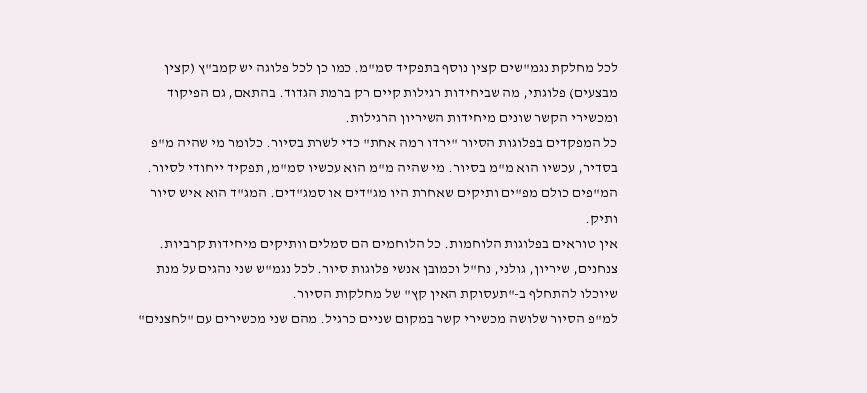לכל מחלקת נגמ"שים קצין נוסף בתפקיד סמ"מ. כמו כן לכל פלוגה יש קמב"ץ (קצין מבצעים) פלוגתי, מה שביחידות רגילות קיים רק ברמת הגדוד. בהתאם, גם הפיקוד ומכשירי הקשר שונים מיחידות השיריון הרגילות.
כל המפקדים בפלוגות הסיור "ירדו רמה אחת" כדי לשרת בסיור. כלומר מי שהיה מ"פ בסדיר, עכשיו הוא מ"מ בסיור. מי שהיה מ"מ הוא עכשיו סמ"מ, תפקיד ייחודי לסיור. המ"פים כולם מפ"ים ותיקים שאחרת היו מג"דים או סמג"דים. המג"ד הוא איש סיור ותיק.
אין טוראים בפלוגות הלוחמות. כל הלוחמים הם סמלים וותיקים מיחידות קרביות. צנחנים, שיריון, גולני, נח"ל וכמובן אנשי פלוגות סיור. לכל נגמ"ש שני נהגים על מנת שיוכלו להתחלף ב-"תעסוקת האין קץ" של מחלקות הסיור.
למ"פ הסיור שלושה מכשירי קשר במקום שניים כרגיל. מהם שני מכשירים עם "לחצנים"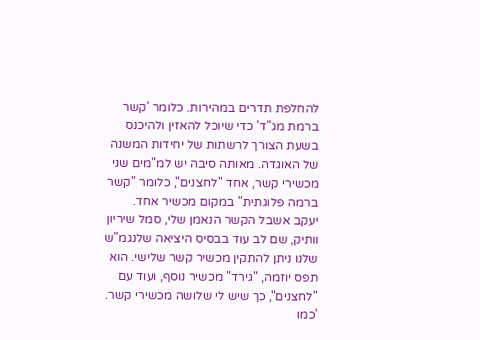להחלפת תדרים במהירות. כלומר 'קשר ברמת מג"ד' כדי שיוכל להאזין ולהיכנס בשעת הצורך לרשתות של יחידות המשנה של האוגדה. מאותה סיבה יש למ"מים שני מכשירי קשר, אחד "לחצנים", כלומר "קשר ברמה פלוגתית" במקום מכשיר אחד.
יעקב אשבל הקשר הנאמן שלי, סמל שיריון וותיק, שם לב עוד בבסיס היציאה שלנגמ"ש שלנו ניתן להתקין מכשיר קשר שלישי. הוא תפס יוזמה, "גירד" מכשיר נוסף, ועוד עם "לחצנים", כך שיש לי שלושה מכשירי קשר. 'כמו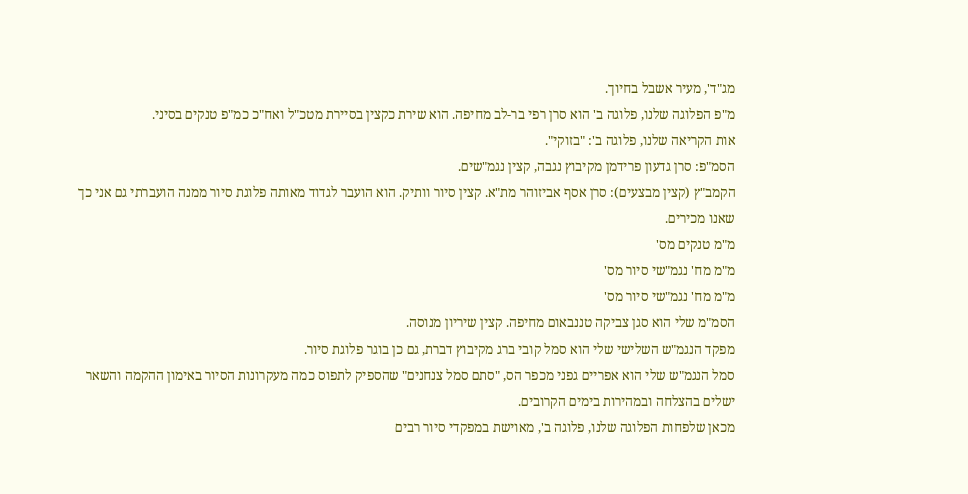מג"ד', מעיר אשבל בחיוך.
מ"פ הפלוגה שלנו, פלוגה ב' הוא סרן רפי בר-לב מחיפה. הוא שירת כקצין בסיירת מטכ"ל ואח"כ כמ"פ טנקים בסיני.
אות הקריאה שלנו, פלוגה ב': "בזוקי".
הסמ"פ: סרן גדעון פרידמן מקיבוץ נגבה, קצין נגמ"שים.
הקמב"ץ (קצין מבצעים): סרן אסף אביזוהר מת"א. קצין סיור וותיק. הוא הועבר לגדוד מאותה פלוגת סיור ממנה הועברתי גם אני כך שאנו מכירים.
מ"מ טנקים מס'
מ"מ מח' נגמ"שי סיור מס'
מ"מ מח' נגמ"שי סיור מס'
הסמ"מ שלי הוא סגן צביקה טננבאום מחיפה. קצין שיריון מנוסה.
מפקד הנגמ"ש השלישי שלי הוא סמל קובי ברג מקיבוץ דברת, גם כן בוגר פלוגת סיור.
סמל הנגמ"ש שלי הוא אפריים גפני מכפר הס, "סתם סמל צנחנים" שהספיק לתפוס כמה מעקרונות הסיור באימון ההקמה והשאר ישלים בהצלחה ובמהירות בימים הקרובים.
מכאן שלפחות הפלוגה שלנו, פלוגה ב', מאוישת במפקדי סיור רבים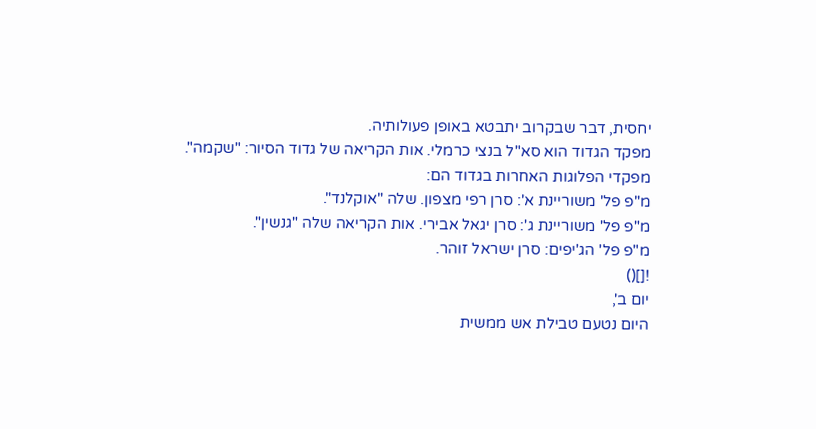יחסית, דבר שבקרוב יתבטא באופן פעולותיה.
מפקד הגדוד הוא סא"ל בנצי כרמלי. אות הקריאה של גדוד הסיור: "שקמה".
מפקדי הפלוגות האחרות בגדוד הם:
מ"פ פל' משוריינת א': סרן רפי מצפון. שלה "אוקלנד".
מ"פ פל' משוריינת ג': סרן יגאל אבירי. אות הקריאה שלה "גנשין".
מ"פ פל' הג'יפים: סרן ישראל זוהר.
![]()
יום ב',
היום נטעם טבילת אש ממשית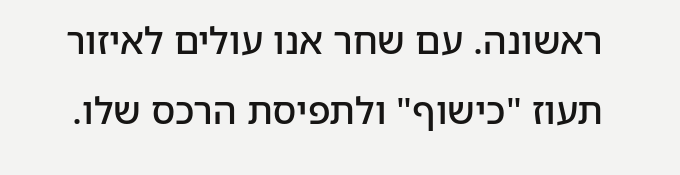ראשונה. עם שחר אנו עולים לאיזור תעוז "כישוף" ולתפיסת הרכס שלו.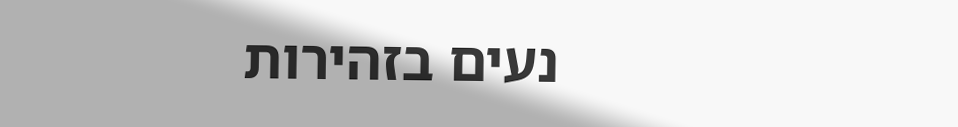נעים בזהירות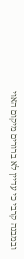ובמבנה קרבי כי עדיין לא ברורים מיקום האוי